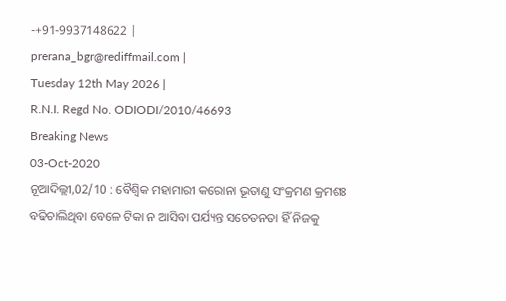-+91-9937148622 |
prerana_bgr@rediffmail.com |
Tuesday 12th May 2026 |
R.N.I. Regd No. ODIODI/2010/46693
Breaking News
03-Oct-2020
ନୂଆଦିଲ୍ଲୀ,02/10 : ବୈଶ୍ବିକ ମହାମାରୀ କରୋନା ଭୂତାଣୁ ସଂକ୍ରମଣ କ୍ରମଶଃ ବଢିଚାଲିଥିବା ବେଳେ ଟିକା ନ ଆସିବା ପର୍ଯ୍ୟନ୍ତ ସଚେତନତା ହିଁ ନିଜକୁ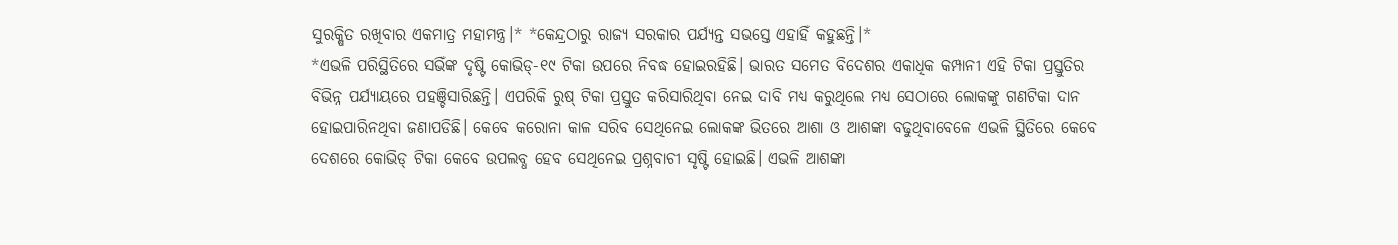ସୁରକ୍ଷିତ ରଖିବାର ଏକମାତ୍ର ମହାମନ୍ତ୍ର।* *କେନ୍ଦ୍ରଠାରୁ ରାଜ୍ୟ ସରକାର ପର୍ଯ୍ୟନ୍ତ ସଭସ୍ତେ ଏହାହିଁ କହୁଛନ୍ତି।*
*ଏଭଳି ପରିସ୍ଥିତିରେ ସଭିଁଙ୍କ ଦୃଷ୍ଟି କୋଭିଡ୍-୧୯ ଟିକା ଉପରେ ନିବଦ୍ଧ ହୋଇରହିଛି। ଭାରତ ସମେତ ବିଦେଶର ଏକାଧିକ କମ୍ପାନୀ ଏହି ଟିକା ପ୍ରସ୍ତୁତିର ବିଭିନ୍ନ ପର୍ଯ୍ୟାୟରେ ପହଞ୍ଚିସାରିଛନ୍ତି। ଏପରିକି ରୁଷ୍ ଟିକା ପ୍ରସ୍ତୁତ କରିସାରିଥିବା ନେଇ ଦାବି ମଧ୍ୟ କରୁଥିଲେ ମଧ୍ୟ ସେଠାରେ ଲୋକଙ୍କୁ ଗଣଟିକା ଦାନ ହୋଇପାରିନଥିବା ଜଣାପଡିଛି। କେବେ କରୋନା କାଳ ସରିବ ସେଥିନେଇ ଲୋକଙ୍କ ଭିତରେ ଆଶା ଓ ଆଶଙ୍କା ବଢୁଥିବାବେଳେ ଏଭଳି ସ୍ଥିତିରେ କେବେ ଦେଶରେ କୋଭିଡ୍ ଟିକା କେବେ ଉପଲବ୍ଧ ହେବ ସେଥିନେଇ ପ୍ରଶ୍ନବାଚୀ ସୃଷ୍ଟି ହୋଇଛି। ଏଭଳି ଆଶଙ୍କା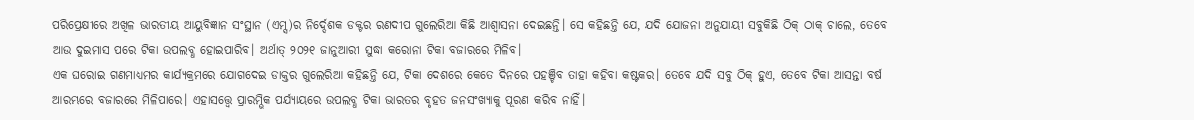ପରିପ୍ରେକ୍ଷୀରେ ଅଖିଳ ଭାରତୀୟ ଆୟୁବିଜ୍ଞାନ ସଂସ୍ଥାନ (ଏମ୍ସ)ର ନିର୍ଦ୍ଦେଶକ ଡକ୍ଟର ରଣଦୀପ ଗୁଲେରିଆ କିଛି ଆଶ୍ବାସନା ଦେଇଛନ୍ତି। ସେ କହିଛନ୍ତି ଯେ, ଯଦି ଯୋଜନା ଅନୁଯାୟୀ ସବୁକିଛି ଠିକ୍ ଠାକ୍ ଚାଲେ, ତେବେ ଆଉ ଦୁଇମାସ ପରେ ଟିକା ଉପଲବ୍ଧ ହୋଇପାରିବ। ଅର୍ଥାତ୍ ୨୦୨୧ ଜାନୁଆରୀ ସୁଦ୍ଧା କରୋନା ଟିକା ବଜାରରେ ମିଳିବ।
ଏକ ଘରୋଇ ଗଣମାଧ୍ୟମର କାର୍ଯ୍ୟକ୍ରମରେ ଯୋଗଦେଇ ଡାକ୍ତର ଗୁଲେରିଆ କହିଛନ୍ତି ଯେ, ଟିକା ଦେଶରେ କେତେ ଦିନରେ ପହଞ୍ଚିବ ତାହା କହିବା କଷ୍ଟକର। ତେବେ ଯଦି ସବୁ ଠିକ୍ ହୁଏ, ତେବେ ଟିକା ଆସନ୍ତା ବର୍ଷ ଆରମ୍ଭରେ ବଜାରରେ ମିଳିପାରେ। ଏହାସତ୍ତ୍ବେ ପ୍ରାରମ୍ଭିକ ପର୍ଯ୍ୟାୟରେ ଉପଲବ୍ଧ ଟିକା ଭାରତର ବୃହତ ଜନସଂଖ୍ୟାକୁ ପୂରଣ କରିବ ନାହିଁ।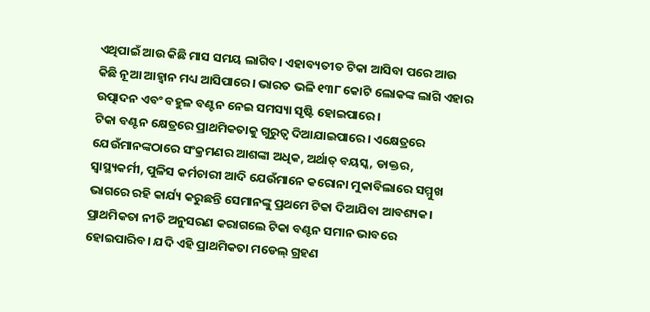ଏଥିପାଇଁ ଆଉ କିଛି ମାସ ସମୟ ଲାଗିବ। ଏହାବ୍ୟତୀତ ଟିକା ଆସିବା ପରେ ଆଉ କିଛି ନୂଆ ଆହ୍ବାନ ମଧ୍ୟ ଆସିପାରେ। ଭାରତ ଭଳି ୧୩୮ କୋଟି ଲୋକଙ୍କ ଲାଗି ଏହାର ଉତ୍ପାଦନ ଏବଂ ବହୁଳ ବଣ୍ଟନ ନେଇ ସମସ୍ୟା ସୃଷ୍ଟି ହୋଇପାରେ।
ଟିକା ବଣ୍ଟନ କ୍ଷେତ୍ରରେ ପ୍ରାଥମିକତାକୁ ଗୁରୁତ୍ବ ଦିଆଯାଇପାରେ। ଏକ୍ଷେତ୍ରରେ ଯେଉଁମାନଙ୍କଠାରେ ସଂକ୍ରମଣର ଆଶଙ୍କା ଅଧିକ, ଅର୍ଥାତ୍ ବୟସ୍କ, ଡାକ୍ତର, ସ୍ବାସ୍ଥ୍ୟକର୍ମୀ, ପୁଳିସ କର୍ମଚାରୀ ଆଦି ଯେଉଁମାନେ କରୋନା ମୁକାବିଲାରେ ସମ୍ମୁଖ ଭାଗରେ ରହି କାର୍ଯ୍ୟ କରୁଛନ୍ତି ସେମାନଙ୍କୁ ପ୍ରଥମେ ଟିକା ଦିଆଯିବା ଆବଶ୍ୟକ। ପ୍ରାଥମିକତା ନୀତି ଅନୁସରଣ କରାଗଲେ ଟିକା ବଣ୍ଟନ ସମାନ ଭାବରେ ହୋଇପାରିବ। ଯଦି ଏହି ପ୍ରାଥମିକତା ମଡେଲ୍ ଗ୍ରହଣ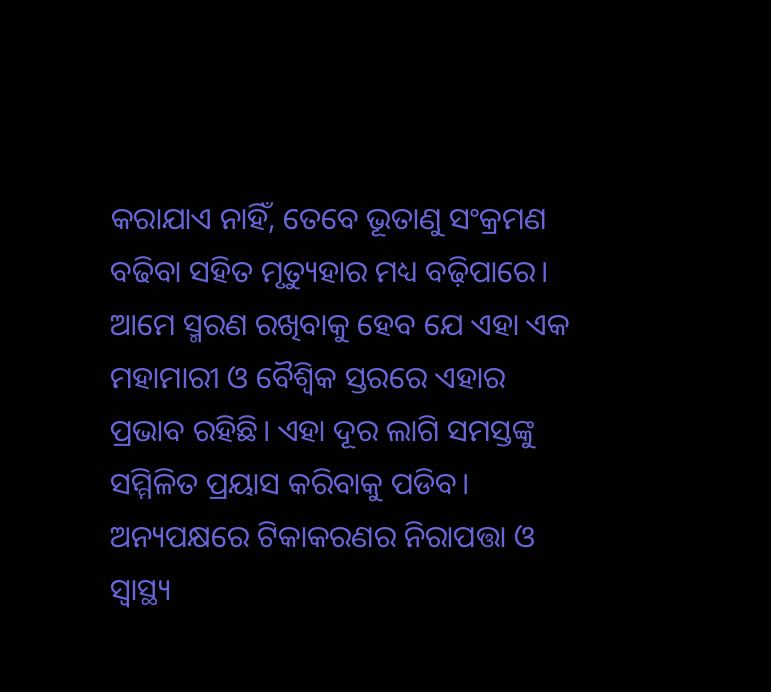କରାଯାଏ ନାହିଁ, ତେବେ ଭୂତାଣୁ ସଂକ୍ରମଣ ବଢିବା ସହିତ ମୃତ୍ୟୁହାର ମଧ୍ୟ ବଢ଼ିପାରେ। ଆମେ ସ୍ମରଣ ରଖିବାକୁ ହେବ ଯେ ଏହା ଏକ ମହାମାରୀ ଓ ବୈଶ୍ବିକ ସ୍ତରରେ ଏହାର ପ୍ରଭାବ ରହିଛି। ଏହା ଦୂର ଲାଗି ସମସ୍ତଙ୍କୁ ସମ୍ମିଳିତ ପ୍ରୟାସ କରିବାକୁ ପଡିବ।
ଅନ୍ୟପକ୍ଷରେ ଟିକାକରଣର ନିରାପତ୍ତା ଓ ସ୍ବାସ୍ଥ୍ୟ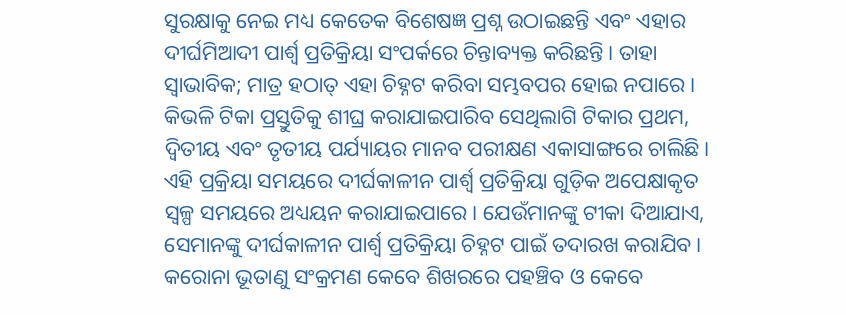ସୁରକ୍ଷାକୁ ନେଇ ମଧ୍ୟ କେତେକ ବିଶେଷଜ୍ଞ ପ୍ରଶ୍ନ ଉଠାଇଛନ୍ତି ଏବଂ ଏହାର ଦୀର୍ଘମିଆଦୀ ପାର୍ଶ୍ୱ ପ୍ରତିକ୍ରିୟା ସଂପର୍କରେ ଚିନ୍ତାବ୍ୟକ୍ତ କରିଛନ୍ତି। ତାହା ସ୍ବାଭାବିକ; ମାତ୍ର ହଠାତ୍ ଏହା ଚିହ୍ନଟ କରିବା ସମ୍ଭବପର ହୋଇ ନପାରେ। କିଭଳି ଟିକା ପ୍ରସ୍ତୁତିକୁ ଶୀଘ୍ର କରାଯାଇପାରିବ ସେଥିଲାଗି ଟିକାର ପ୍ରଥମ, ଦ୍ୱିତୀୟ ଏବଂ ତୃତୀୟ ପର୍ଯ୍ୟାୟର ମାନବ ପରୀକ୍ଷଣ ଏକାସାଙ୍ଗରେ ଚାଲିଛି। ଏହି ପ୍ରକ୍ରିୟା ସମୟରେ ଦୀର୍ଘକାଳୀନ ପାର୍ଶ୍ୱ ପ୍ରତିକ୍ରିୟା ଗୁଡ଼ିକ ଅପେକ୍ଷାକୃତ ସ୍ୱଳ୍ପ ସମୟରେ ଅଧ୍ୟୟନ କରାଯାଇପାରେ। ଯେଉଁମାନଙ୍କୁ ଟୀକା ଦିଆଯାଏ, ସେମାନଙ୍କୁ ଦୀର୍ଘକାଳୀନ ପାର୍ଶ୍ୱ ପ୍ରତିକ୍ରିୟା ଚିହ୍ନଟ ପାଇଁ ତଦାରଖ କରାଯିବ।
କରୋନା ଭୂତାଣୁ ସଂକ୍ରମଣ କେବେ ଶିଖରରେ ପହଞ୍ଚିବ ଓ କେବେ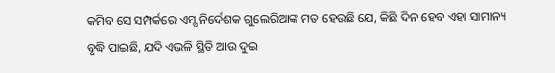କମିବ ସେ ସମ୍ପର୍କରେ ଏମ୍ସ ନିର୍ଦେଶକ ଗୁଲେରିଆଙ୍କ ମତ ହେଉଛି ଯେ, କିଛି ଦିନ ହେବ ଏହା ସାମାନ୍ୟ ବୃଦ୍ଧି ପାଇଛି, ଯଦି ଏଭଳି ସ୍ଥିତି ଆଉ ଦୁଇ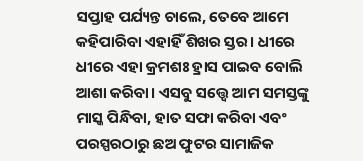ସପ୍ତାହ ପର୍ଯ୍ୟନ୍ତ ଚାଲେ, ତେବେ ଆମେ କହିପାରିବା ଏହାହିଁ ଶିଖର ସ୍ତର। ଧୀରେ ଧୀରେ ଏହା କ୍ରମଶଃ ହ୍ରାସ ପାଇବ ବୋଲି ଆଶା କରିବା। ଏସବୁ ସତ୍ତ୍ବେ ଆମ ସମସ୍ତଙ୍କୁ ମାସ୍କ ପିନ୍ଧିବା, ହାତ ସଫା କରିବା ଏବଂ ପରସ୍ପରଠାରୁ ଛଅ ଫୁଟର ସାମାଜିକ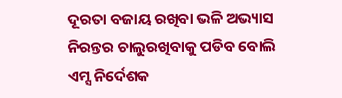ଦୂରତା ବଜାୟ ରଖିବା ଭଳି ଅଭ୍ୟାସ ନିରନ୍ତର ଚାଲୁରଖିବାକୁ ପଡିବ ବୋଲି ଏମ୍ସ ନିର୍ଦେଶକ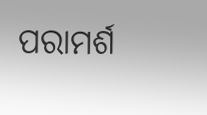ପରାମର୍ଶ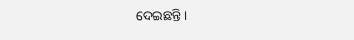ଦେଇଛନ୍ତି।